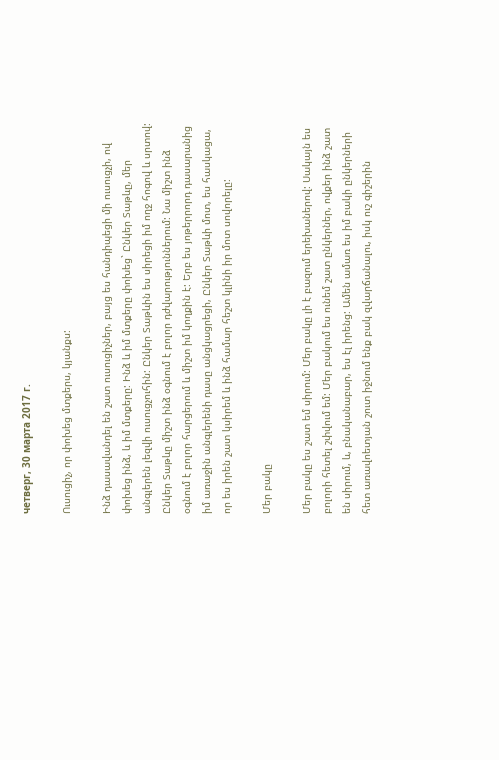четверг, 30 марта 2017 г.

Ուսուցիչ, որ փոխեց մտքերս, կյանքս:

Ինձ դասավանդել են շատ ուսուցիչներ, բայց ես հանդիպեցի մի ուսուցչի, ով փոխեց ինձ, և իմ մտքերը: Ինձ և իմ մտքերը փոխեց` Ընկեր Տաթևը, մեր անգլերեն լեզվի ուսուցչուհին: Ընկեր Տաթևին ես սիրեցի իմ ողջ հոգով և սրտով: Ընկեր Տաթևը միշտ ինձ օգնում է բոլոր դժվարություններում: Նա միշտ ինձ օգնում է բոլոր հարցերում և միշտ իմ կողքին է: Երբ ես յոթերրորդ դասարանից իմ առաջին անգլերենի դասը անցկացրեցի, Ընկեր Տաթևի մոտ, ես հասկացա, որ ես իրեն շատ կսիրեմ և ինձ համար հեշտ կլինի իր մոտ սովորելը:

Մեր բակը

Մեր բակը ես շատ եմ սիրում: Մեր բակը լի է բազում երեխաներով: Սակայն ես բոլորի հետել շփվում եմ: Մեր բակում ես ունեմ շատ ընկերներ, ովքեր ինձ շատ են սիրում, և, բնականաբար, ես էլ իրենց: Ամեն ամառ ես իմ բակի ընկերների հետ առավոետյան շուտ իջնում ենք բակ զվարճանալու, իսկ ուշ գիշերին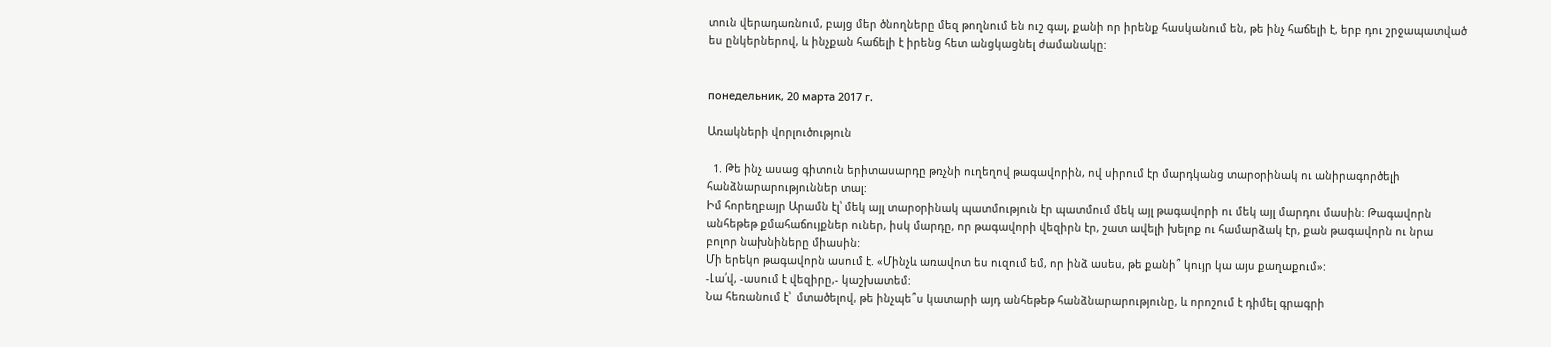տուն վերադառնում, բայց մեր ծնողները մեզ թողնում են ուշ գալ, քանի որ իրենք հասկանում են, թե ինչ հաճելի է, երբ դու շրջապատված ես ընկերներով, և ինչքան հաճելի է իրենց հետ անցկացնել ժամանակը:


понедельник, 20 марта 2017 г.

Առակների վորլուծություն

  1. Թե ինչ ասաց գիտուն երիտասարդը թռչնի ուղեղով թագավորին, ով սիրում էր մարդկանց տարօրինակ ու անիրագործելի հանձնարարություններ տալ:
Իմ հորեղբայր Արամն էլ՝ մեկ այլ տարօրինակ պատմություն էր պատմում մեկ այլ թագավորի ու մեկ այլ մարդու մասին: Թագավորն անհեթեթ քմահաճույքներ ուներ, իսկ մարդը, որ թագավորի վեզիրն էր, շատ ավելի խելոք ու համարձակ էր, քան թագավորն ու նրա բոլոր նախնիները միասին:
Մի երեկո թագավորն ասում է. «Մինչև առավոտ ես ուզում եմ, որ ինձ ասես, թե քանի՞ կույր կա այս քաղաքում»:
-Լա՛վ, -ասում է վեզիրը,- կաշխատեմ:
Նա հեռանում է՝  մտածելով, թե ինչպե՞ս կատարի այդ անհեթեթ հանձնարարությունը, և որոշում է դիմել գրագրի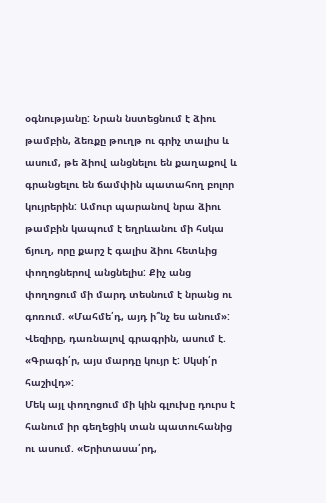օգնությանը: Նրան նստեցնում է ձիու թամբին, ձեռքը թուղթ ու գրիչ տալիս և ասում, թե ձիով անցնելու են քաղաքով և գրանցելու են ճամփին պատահող բոլոր կույրերին: Ամուր պարանով նրա ձիու թամբին կապում է եղրևանու մի հսկա ճյուղ, որը քարշ է գալիս ձիու հետևից փողոցներով անցնելիս: Քիչ անց փողոցում մի մարդ տեսնում է նրանց ու գոռում. «Մահմե՛դ, այդ ի՞նչ ես անում»:
Վեզիրը, դառնալով գրագրին, ասում է. «Գրագի՛ր, այս մարդը կույր է: Սկսի՛ր հաշիվդ»:
Մեկ այլ փողոցում մի կին գլուխը դուրս է հանում իր գեղեցիկ տան պատուհանից ու ասում. «Երիտասա՛րդ,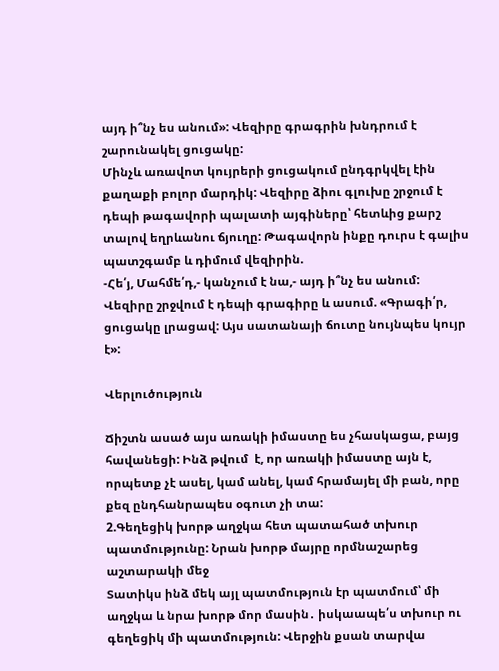այդ ի՞նչ ես անում»: Վեզիրը գրագրին խնդրում է շարունակել ցուցակը:
Մինչև առավոտ կույրերի ցուցակում ընդգրկվել էին քաղաքի բոլոր մարդիկ: Վեզիրը ձիու գլուխը շրջում է դեպի թագավորի պալատի այգիները՝ հետևից քարշ տալով եղրևանու ճյուղը: Թագավորն ինքը դուրս է գալիս պատշգամբ և դիմում վեզիրին.
-Հե՛յ, Մահմե՛դ,- կանչում է նա,- այդ ի՞նչ ես անում:
Վեզիրը շրջվում է դեպի գրագիրը և ասում. «Գրագի՛ր, ցուցակը լրացավ: Այս սատանայի ճուտը նույնպես կույր է»:

Վերլուծություն

Ճիշտն ասած այս առակի իմաստը ես չհասկացա, բայց հավանեցի: Ինձ թվում  է, որ առակի իմաստը այն է, որպետք չէ ասել, կամ անել, կամ հրամայել մի բան, որը քեզ ընդհանրապես օգուտ չի տա:
2.Գեղեցիկ խորթ աղջկա հետ պատահած տխուր պատմությունը: Նրան խորթ մայրը որմնաշարեց աշտարակի մեջ
Տատիկս ինձ մեկ այլ պատմություն էր պատմում՝ մի աղջկա և նրա խորթ մոր մասին․ իսկաապե՛ս տխուր ու գեղեցիկ մի պատմություն: Վերջին քսան տարվա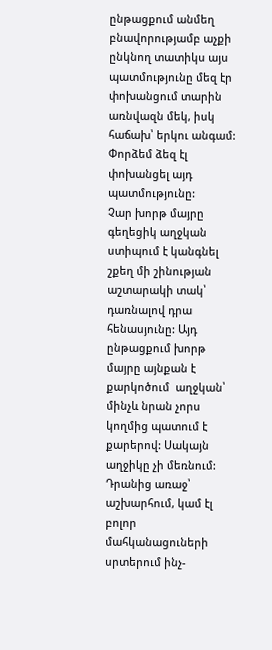ընթացքում անմեղ բնավորությամբ աչքի ընկնող տատիկս այս պատմությունը մեզ էր փոխանցում տարին առնվազն մեկ, իսկ հաճախ՝ երկու անգամ: Փորձեմ ձեզ էլ փոխանցել այդ պատմությունը:
Չար խորթ մայրը գեղեցիկ աղջկան ստիպում է կանգնել շքեղ մի շինության աշտարակի տակ՝ դառնալով դրա հենասյունը: Այդ ընթացքում խորթ մայրը այնքան է  քարկոծում  աղջկան՝  մինչև նրան չորս կողմից պատում է քարերով: Սակայն աղջիկը չի մեռնում: Դրանից առաջ՝ աշխարհում, կամ էլ բոլոր մահկանացուների սրտերում ինչ-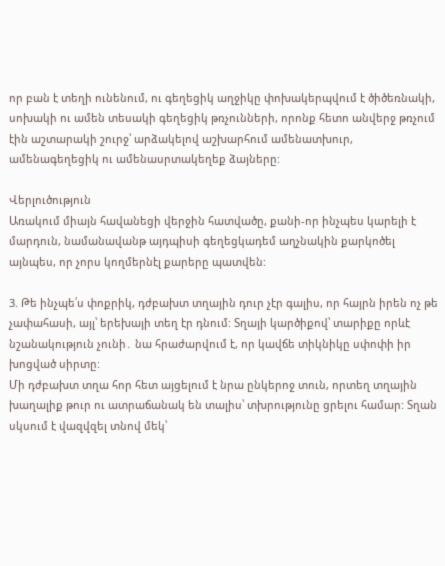որ բան է տեղի ունենում, ու գեղեցիկ աղջիկը փոխակերպվում է ծիծեռնակի, սոխակի ու ամեն տեսակի գեղեցիկ թռչունների, որոնք հետո անվերջ թռչում էին աշտարակի շուրջ՝ արձակելով աշխարհում ամենատխուր, ամենագեղեցիկ ու ամենասրտակեղեք ձայները:

Վերլուծություն
Առակում միայն հավանեցի վերջին հատվածը, քանի-որ ինչպես կարելի է մարդուն, նամանավանթ այդպիսի գեղեցկադեմ աղչնակին քարկոծել այնպես, որ չորս կողմերնէլ քարերը պատվեն:

3. Թե ինչպե՛ս փոքրիկ, դժբախտ տղային դուր չէր գալիս, որ հայրն իրեն ոչ թե չափահասի, այլ՝ երեխայի տեղ էր դնում: Տղայի կարծիքով՝ տարիքը որևէ նշանակություն չունի․ նա հրաժարվում է, որ կավճե տիկնիկը սփոփի իր խոցված սիրտը:
Մի դժբախտ տղա հոր հետ այցելում է նրա ընկերոջ տուն, որտեղ տղային խաղալիք թուր ու ատրաճանակ են տալիս՝ տխրությունը ցրելու համար: Տղան սկսում է վազվզել տնով մեկ՝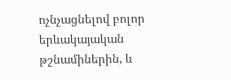ոչնչացնելով բոլոր երևակայական թշնամիներին, և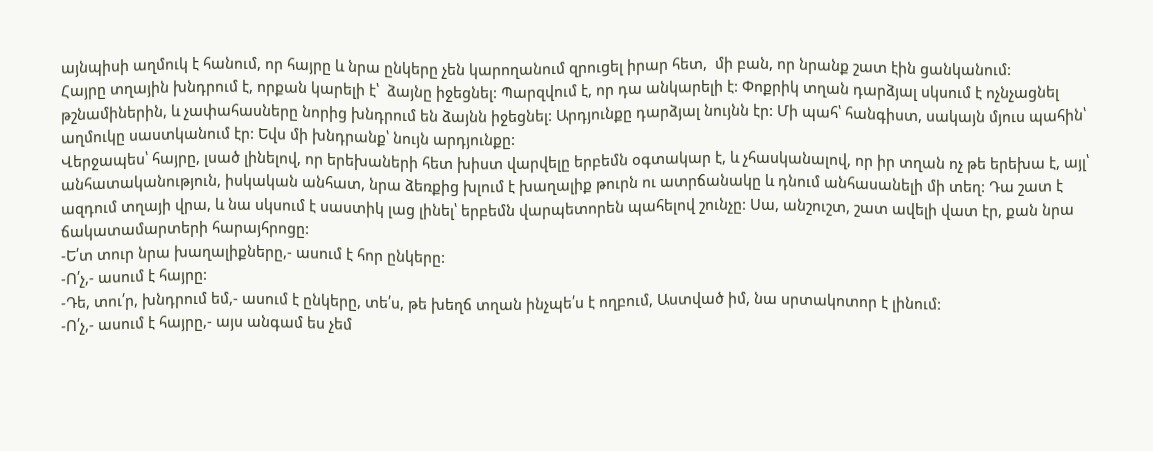այնպիսի աղմուկ է հանում, որ հայրը և նրա ընկերը չեն կարողանում զրուցել իրար հետ,  մի բան, որ նրանք շատ էին ցանկանում:
Հայրը տղային խնդրում է, որքան կարելի է՝  ձայնը իջեցնել: Պարզվում է, որ դա անկարելի է: Փոքրիկ տղան դարձյալ սկսում է ոչնչացնել թշնամիներին, և չափահասները նորից խնդրում են ձայնն իջեցնել: Արդյունքը դարձյալ նույնն էր: Մի պահ՝ հանգիստ, սակայն մյուս պահին՝ աղմուկը սաստկանում էր: Եվս մի խնդրանք՝ նույն արդյունքը:
Վերջապես՝ հայրը, լսած լինելով, որ երեխաների հետ խիստ վարվելը երբեմն օգտակար է, և չհասկանալով, որ իր տղան ոչ թե երեխա է, այլ՝ անհատականություն, իսկական անհատ, նրա ձեռքից խլում է խաղալիք թուրն ու ատրճանակը և դնում անհասանելի մի տեղ: Դա շատ է ազդում տղայի վրա, և նա սկսում է սաստիկ լաց լինել՝ երբեմն վարպետորեն պահելով շունչը: Սա, անշուշտ, շատ ավելի վատ էր, քան նրա ճակատամարտերի հարայհրոցը:
-Ե՛տ տուր նրա խաղալիքները,- ասում է հոր ընկերը:
-Ո՛չ,- ասում է հայրը:
-Դե, տու՛ր, խնդրում եմ,- ասում է ընկերը, տե՛ս, թե խեղճ տղան ինչպե՛ս է ողբում, Աստված իմ, նա սրտակոտոր է լինում:
-Ո՛չ,- ասում է հայրը,- այս անգամ ես չեմ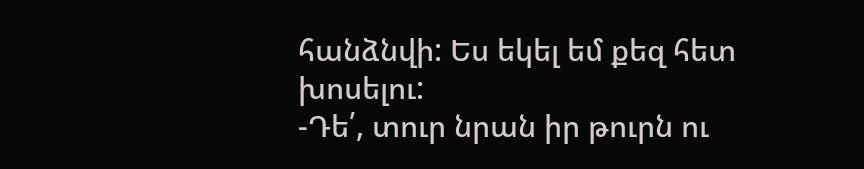հանձնվի: Ես եկել եմ քեզ հետ խոսելու:
-Դե՛, տուր նրան իր թուրն ու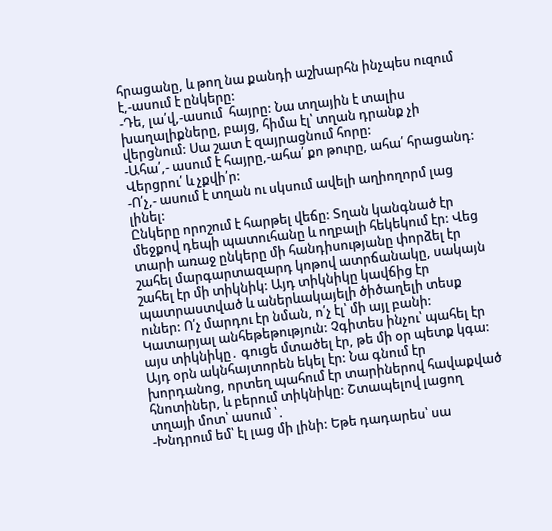հրացանը, և թող նա քանդի աշխարհն ինչպես ուզում է,-ասում է ընկերը:
-Դե, լա՛վ,-ասում  հայրը: Նա տղային է տալիս խաղալիքները, բայց, հիմա էլ՝ տղան դրանք չի վերցնում: Սա շատ է զայրացնում հորը:
-Ահա՛,- ասում է հայրը,-ահա՛ քո թուրը, ահա՛ հրացանդ: Վերցրու՛ և չքվի՛ր:
-Ո՛չ,- ասում է տղան ու սկսում ավելի աղիողորմ լաց լինել:
Ընկերը որոշում է հարթել վեճը: Տղան կանգնած էր մեջքով դեպի պատուհանը և ողբալի հեկեկում էր: Վեց տարի առաջ ընկերը մի հանդիսությանը փորձել էր շահել մարգարտազարդ կոթով ատրճանակը, սակայն շահել էր մի տիկնիկ: Այդ տիկնիկը կավճից էր պատրաստված և աներևակայելի ծիծաղելի տեսք ուներ: Ո՛չ մարդու էր նման, ո՛չ էլ՝ մի այլ բանի: Կատարյալ անհեթեթություն: Չգիտես ինչու՝ պահել էր այս տիկնիկը․ գուցե մտածել էր, թե մի օր պետք կգա: Այդ օրն ակնհայտորեն եկել էր: Նա գնում էր խորդանոց, որտեղ պահում էր տարիներով հավաքված հնոտիներ, և բերում տիկնիկը: Շտապելով լացող տղայի մոտ՝ ասում ՝․
-Խնդրում եմ՝ էլ լաց մի լինի: Եթե դադարես՝ սա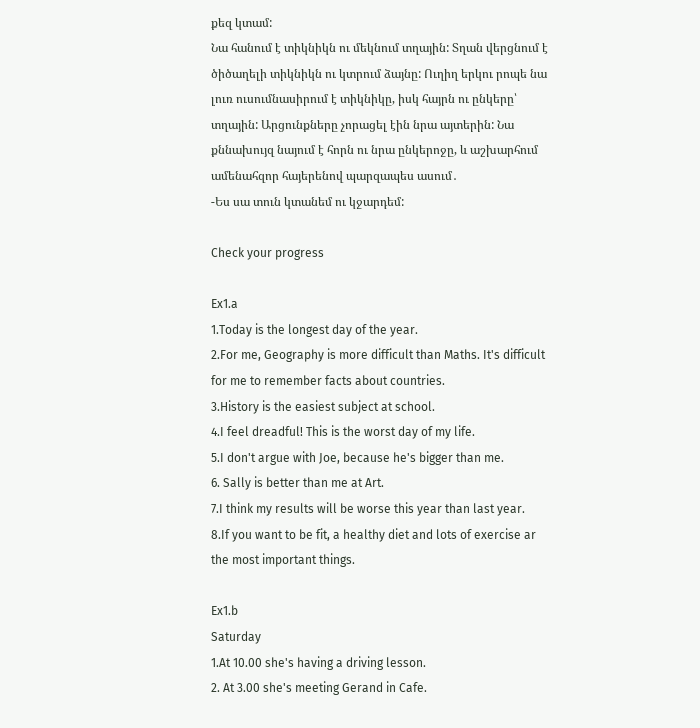քեզ կտամ:
Նա հանում է տիկնիկն ու մեկնում տղային: Տղան վերցնում է ծիծաղելի տիկնիկն ու կտրում ձայնը: Ուղիղ երկու րոպե նա լուռ ուսումնասիրում է տիկնիկը, իսկ հայրն ու ընկերը՝ տղային: Արցունքները չորացել էին նրա այտերին: Նա քննախույզ նայում է հորն ու նրա ընկերոջը, և աշխարհում ամենահզոր հայերենով պարզապես ասում․
-Ես սա տուն կտանեմ ու կջարդեմ:

Check your progress

Ex1.a
1.Today is the longest day of the year.
2.For me, Geography is more difficult than Maths. It's difficult for me to remember facts about countries.
3.History is the easiest subject at school.
4.I feel dreadful! This is the worst day of my life.
5.I don't argue with Joe, because he's bigger than me.
6. Sally is better than me at Art.
7.I think my results will be worse this year than last year.
8.If you want to be fit, a healthy diet and lots of exercise ar the most important things.

Ex1.b
Saturday
1.At 10.00 she's having a driving lesson.
2. At 3.00 she's meeting Gerand in Cafe.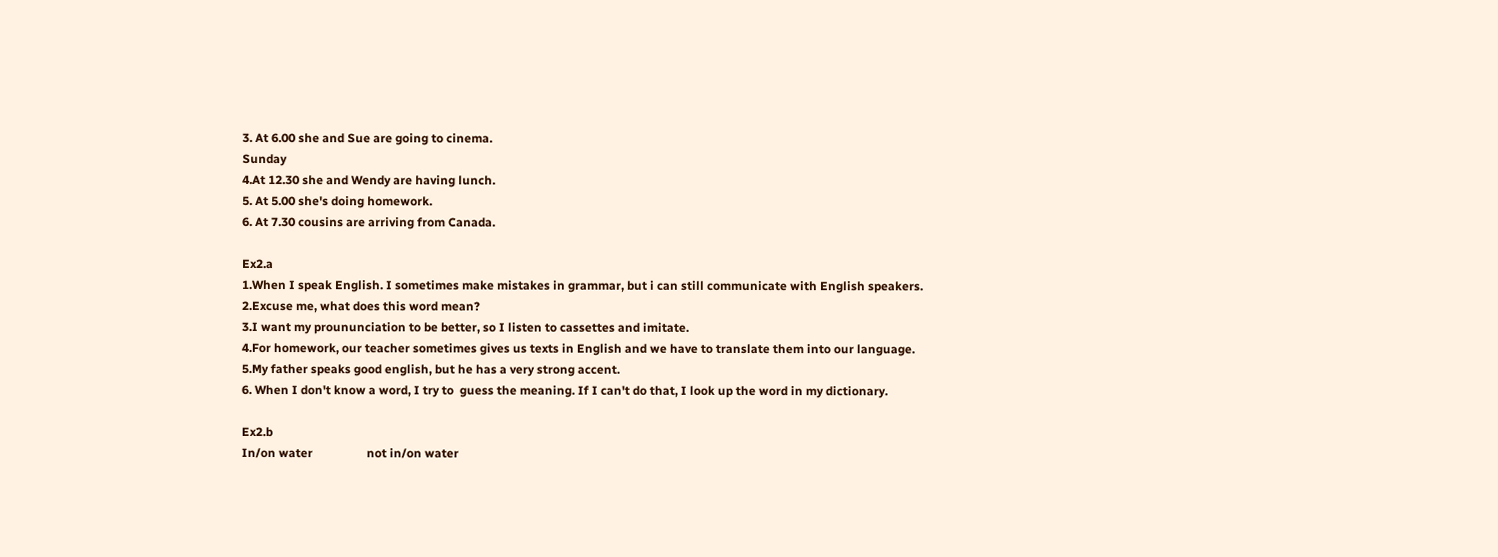3. At 6.00 she and Sue are going to cinema.
Sunday
4.At 12.30 she and Wendy are having lunch.
5. At 5.00 she's doing homework.
6. At 7.30 cousins are arriving from Canada.

Ex2.a
1.When I speak English. I sometimes make mistakes in grammar, but i can still communicate with English speakers.
2.Excuse me, what does this word mean?
3.I want my proununciation to be better, so I listen to cassettes and imitate.
4.For homework, our teacher sometimes gives us texts in English and we have to translate them into our language.
5.My father speaks good english, but he has a very strong accent.
6. When I don't know a word, I try to  guess the meaning. If I can't do that, I look up the word in my dictionary.

Ex2.b
In/on water                  not in/on water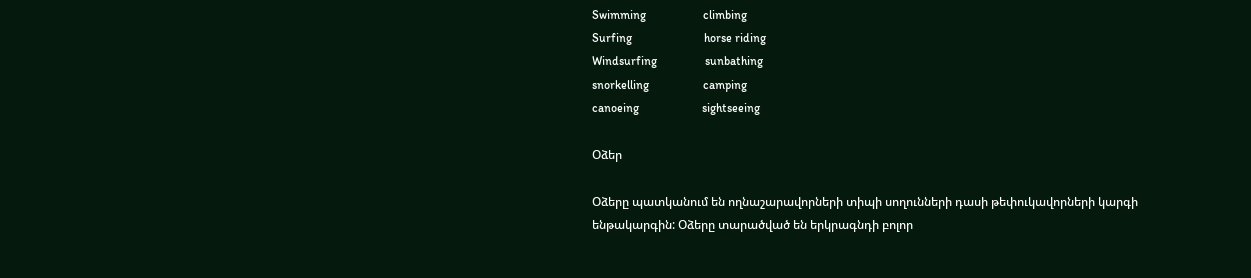Swimming                   climbing
Surfing                        horse riding
Windsurfing                sunbathing
snorkelling                  camping
canoeing                     sightseeing

Օձեր

Օձերը պատկանում են ողնաշարավորների տիպի սողունների դասի թեփուկավորների կարգի ենթակարգին: Օձերը տարածված են երկրագնդի բոլոր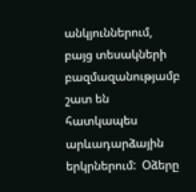անկյուններում, բայց տեսակների բազմազանությամբ շատ են հատկապես արևադարձային երկրներում:  Օձերը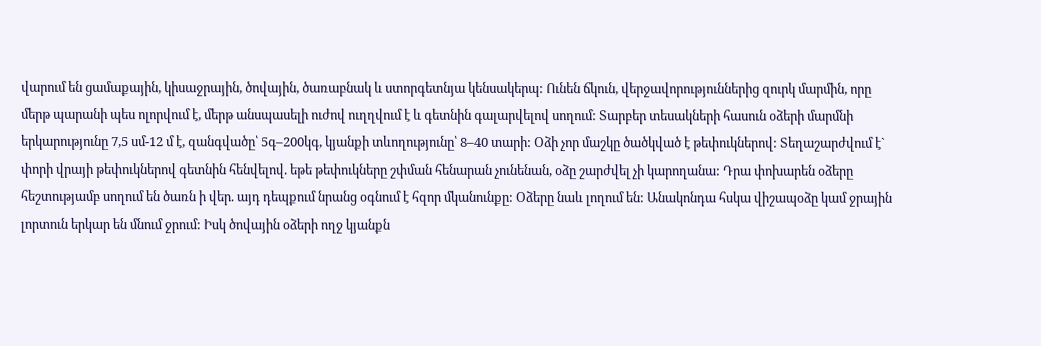վարում են ցամաքային, կիսաջրային, ծովային, ծառաբնակ և ստորգետնյա կենսակերպ: Ունեն ճկուն, վերջավորություններից զուրկ մարմին, որը մերթ պարանի պես ոլորվում է, մերթ անսպասելի ուժով ուղղվում է և գետնին գալարվելով սողում: Տարբեր տեսակների հասուն օձերի մարմնի երկարությունը 7,5 սմ-12 մ է, զանգվածը՝ 5գ–200կգ, կյանքի տևողությունը՝ 8–40 տարի: Օձի չոր մաշկը ծածկված է թեփուկներով: Տեղաշարժվում է` փորի վրայի թեփուկներով գետնին հենվելով. եթե թեփուկները շփման հենարան չունենան, օձը շարժվել չի կարողանա: Դրա փոխարեն օձերը հեշտությամբ սողում են ծառն ի վեր. այդ դեպքում նրանց օգնում է հզոր մկանունքը: Օձերը նաև լողում են: Անակոնդա հսկա վիշապօձը կամ ջրային լորտուն երկար են մնում ջրում: Իսկ ծովային օձերի ողջ կյանքն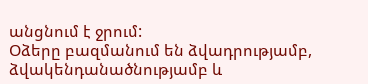անցնում է ջրում:
Օձերը բազմանում են ձվադրությամբ, ձվակենդանածնությամբ և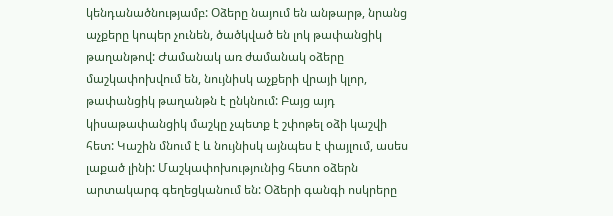կենդանածնությամբ: Օձերը նայում են անթարթ, նրանց աչքերը կոպեր չունեն, ծածկված են լոկ թափանցիկ թաղանթով: Ժամանակ առ ժամանակ օձերը մաշկափոխվում են, նույնիսկ աչքերի վրայի կլոր, թափանցիկ թաղանթն է ընկնում: Բայց այդ կիսաթափանցիկ մաշկը չպետք է շփոթել օձի կաշվի հետ: Կաշին մնում է և նույնիսկ այնպես է փայլում, ասես լաքած լինի: Մաշկափոխությունից հետո օձերն արտակարգ գեղեցկանում են: Օձերի գանգի ոսկրերը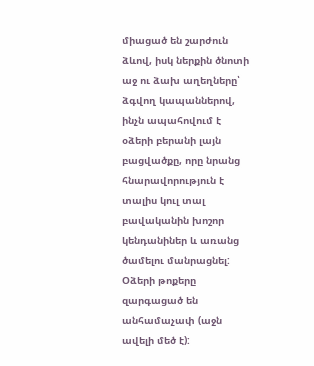միացած են շարժուն ձևով, իսկ ներքին ծնոտի աջ ու ձախ աղեղները՝ ձգվող կապաններով, ինչն ապահովում է օձերի բերանի լայն բացվածքը, որը նրանց հնարավորություն է տալիս կուլ տալ բավականին խոշոր կենդանիներ և առանց ծամելու մանրացնել: Օձերի թոքերը զարգացած են անհամաչափ (աջն ավելի մեծ է):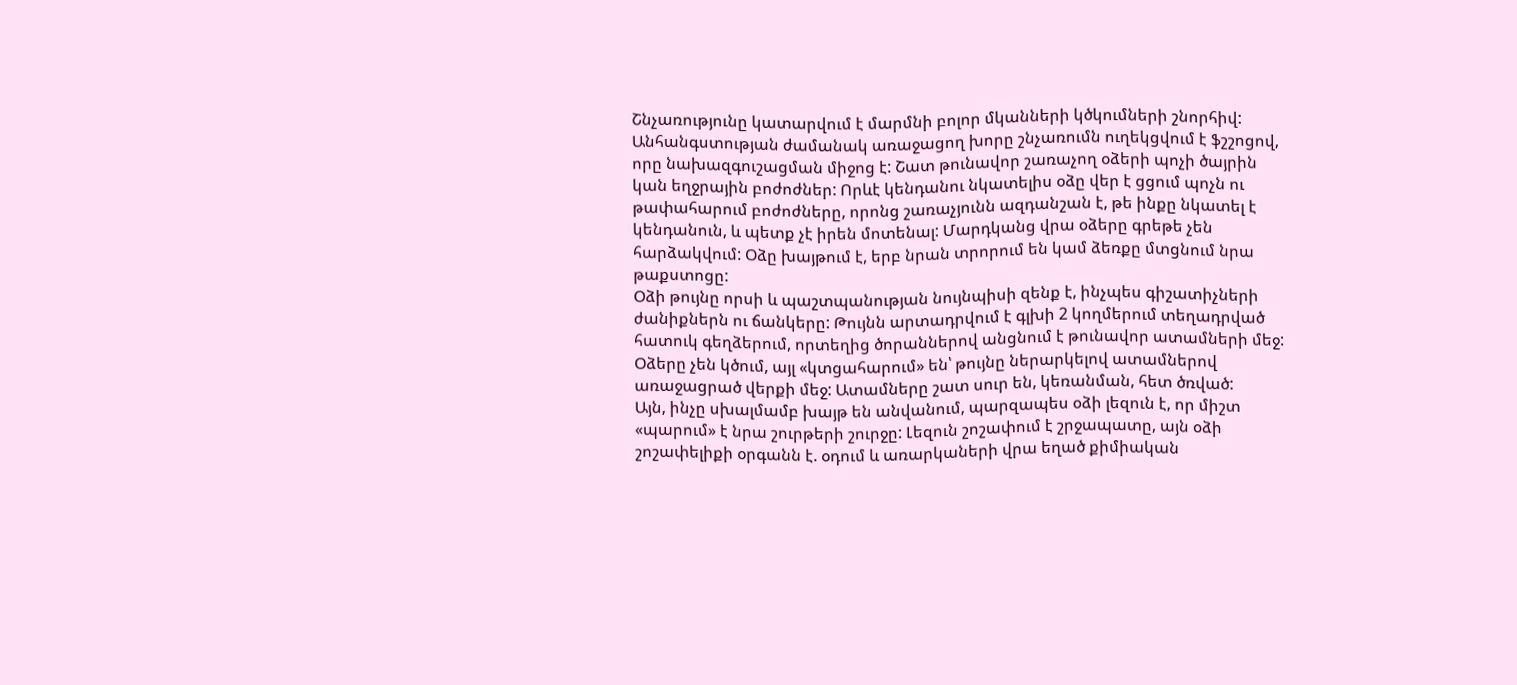Շնչառությունը կատարվում է մարմնի բոլոր մկանների կծկումների շնորհիվ: Անհանգստության ժամանակ առաջացող խորը շնչառումն ուղեկցվում է ֆշշոցով, որը նախազգուշացման միջոց է: Շատ թունավոր շառաչող օձերի պոչի ծայրին կան եղջրային բոժոժներ: Որևէ կենդանու նկատելիս օձը վեր է ցցում պոչն ու թափահարում բոժոժները, որոնց շառաչյունն ազդանշան է, թե ինքը նկատել է կենդանուն, և պետք չէ իրեն մոտենալ: Մարդկանց վրա օձերը գրեթե չեն հարձակվում: Օձը խայթում է, երբ նրան տրորում են կամ ձեռքը մտցնում նրա թաքստոցը:
Օձի թույնը որսի և պաշտպանության նույնպիսի զենք է, ինչպես գիշատիչների ժանիքներն ու ճանկերը: Թույնն արտադրվում է գլխի 2 կողմերում տեղադրված հատուկ գեղձերում, որտեղից ծորաններով անցնում է թունավոր ատամների մեջ: Օձերը չեն կծում, այլ «կտցահարում» են՝ թույնը ներարկելով ատամներով առաջացրած վերքի մեջ: Ատամները շատ սուր են, կեռանման, հետ ծռված:
Այն, ինչը սխալմամբ խայթ են անվանում, պարզապես օձի լեզուն է, որ միշտ «պարում» է նրա շուրթերի շուրջը: Լեզուն շոշափում է շրջապատը, այն օձի շոշափելիքի օրգանն է. օդում և առարկաների վրա եղած քիմիական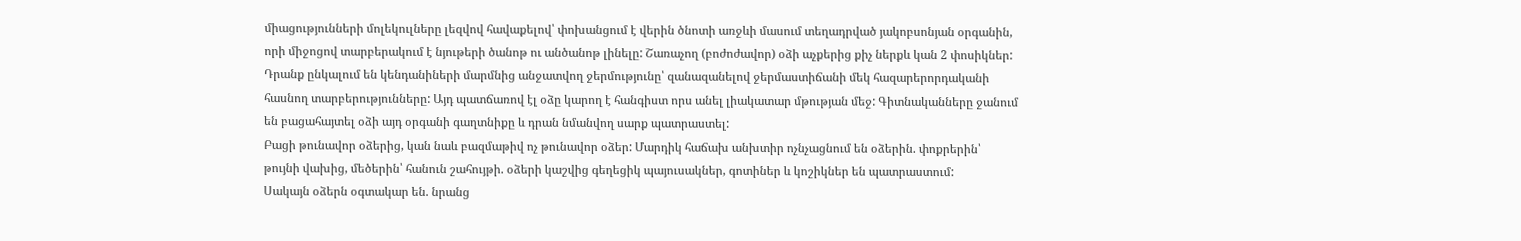միացությունների մոլեկուլները լեզվով հավաքելով՝ փոխանցում է վերին ծնոտի առջևի մասում տեղադրված յակոբսոնյան օրգանին, որի միջոցով տարբերակում է նյութերի ծանոթ ու անծանոթ լինելը: Շառաչող (բոժոժավոր) օձի աչքերից քիչ ներքև կան 2 փոսիկներ: Դրանք ընկալում են կենդանիների մարմնից անջատվող ջերմությունը՝ զանազանելով ջերմաստիճանի մեկ հազարերորդականի հասնող տարբերությունները: Այդ պատճառով էլ օձը կարող է հանգիստ որս անել լիակատար մթության մեջ: Գիտնականները ջանում են բացահայտել օձի այդ օրգանի գաղտնիքը և դրան նմանվող սարք պատրաստել:
Բացի թունավոր օձերից, կան նաև բազմաթիվ ոչ թունավոր օձեր: Մարդիկ հաճախ անխտիր ոչնչացնում են օձերին. փոքրերին՝ թույնի վախից, մեծերին՝ հանուն շահույթի. օձերի կաշվից գեղեցիկ պայուսակներ, գոտիներ և կոշիկներ են պատրաստում:
Սակայն օձերն օգտակար են. նրանց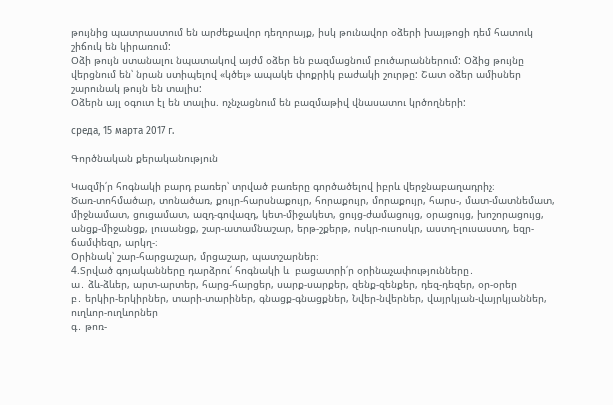թույնից պատրաստում են արժեքավոր դեղորայք, իսկ թունավոր օձերի խայթոցի դեմ հատուկ շիճուկ են կիրառում:
Օձի թույն ստանալու նպատակով այժմ օձեր են բազմացնում բուծարաններում: Օձից թույնը վերցնում են՝ նրան ստիպելով «կծել» ապակե փոքրիկ բաժակի շուրթը: Շատ օձեր ամիսներ շարունակ թույն են տալիս:
Օձերն այլ օգուտ էլ են տալիս. ոչնչացնում են բազմաթիվ վնասատու կրծողների:

среда, 15 марта 2017 г.

Գործնական քերականություն

Կազմի՛ր հոգնակի բարդ բառեր՝ տրված բառերը գործածելով իբրև վերջնաբաղադրիչ։
Ծառ-տոհմածար, տոնածառ, քույր-հարսնաքույր, հորաքույր, մորաքույր, հարս-, մատ-մատնեմատ, միջնամատ, ցուցամատ, ազդ-գովազդ, կետ-միջակետ, ցույց-ժամացույց, օրացույց, խոշորացույց, անցք-միջանցք, լուսանցք, շար-ատամնաշար, երթ-շքերթ, ոսկր-ուսոսկր, աստղ-լուսաստղ, եզր-ճամփեզր, արկղ-։
Օրինակ՝ շար-հարցաշար, մրցաշար, պատշարներ։
4.Տրված գոյականները դարձրու՛ հոգնակի և  բացատրի՛ր օրինաչափությունները․
ա․ ձև-ձևեր, արտ-արտեր, հարց-հարցեր, սարք-սարքեր, զենք-զենքեր, դեզ-դեզեր, օր-օրեր
բ․ երկիր-երկիրներ, տարի-տարիներ, գնացք-գնացքներ, Նվեր-նվերներ, վայրկյան-վայրկյաններ, ուղևոր-ուղևորներ
գ․ թոռ-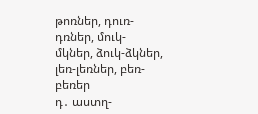թոռներ, դուռ-դռներ, մուկ-մկներ, ձուկ-ձկներ, լեռ-լեռներ, բեռ-բեռեր
դ․ աստղ-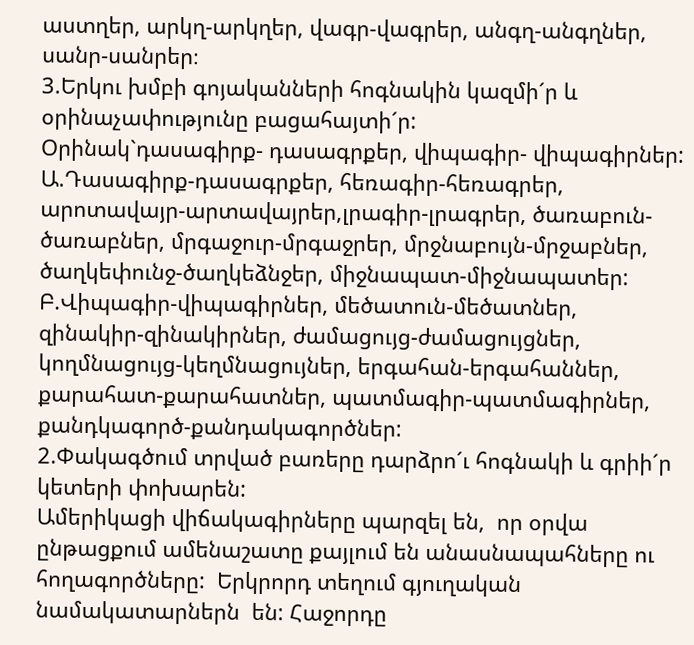աստղեր, արկղ-արկղեր, վագր-վագրեր, անգղ-անգղներ, սանր-սանրեր։
3.Երկու խմբի գոյականների հոգնակին կազմի´ր և օրինաչափությունը բացահայտի´ր:
Օրինակ`դասագիրք- դասագրքեր, վիպագիր- վիպագիրներ:
Ա.Դասագիրք-դասագրքեր, հեռագիր-հեռագրեր, արոտավայր-արտավայրեր,լրագիր-լրագրեր, ծառաբուն-ծառաբներ, մրգաջուր-մրգաջրեր, մրջնաբույն-մրջաբներ, ծաղկեփունջ-ծաղկեձնջեր, միջնապատ-միջնապատեր:
Բ.Վիպագիր-վիպագիրներ, մեծատուն-մեծատներ, զինակիր-զինակիրներ, ժամացույց-ժամացույցներ, կողմնացույց-կեղմնացույներ, երգահան-երգահաններ, քարահատ-քարահատներ, պատմագիր-պատմագիրներ, քանդկագործ-քանդակագործներ:
2.Փակագծում տրված բառերը դարձրո´ւ հոգնակի և գրիի´ր կետերի փոխարեն:
Ամերիկացի վիճակագիրները պարզել են,  որ օրվա ընթացքում ամենաշատը քայլում են անասնապահները ու հողագործները:  Երկրորդ տեղում գյուղական նամակատարներն  են: Հաջորդը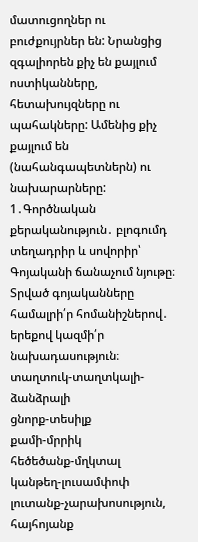մատուցողներ ու  բուժքույրներ են: Նրանցից  զգալիորեն քիչ են քայլում ոստիկանները, հետախույզները ու  պահակները: Ամենից քիչ քայլում են (նահանգապետներն) ու նախարարները:
1․Գործնական քերականություն․ բլոգումդ տեղադրիր և սովորիր՝ Գոյականի ճանաչում նյութը։
Տրված գոյականները համալրի՛ր հոմանիշներով․ երեքով կազմի՛ր նախադասություն։
տաղտուկ-տաղտկալի-ձանձրալի
ցնորք-տեսիլք
քամի-մրրիկ
հեծեծանք-մղկտալ
կանթեղ-լուսամփոփ
լուտանք-չարախոսություն, հայհոյանք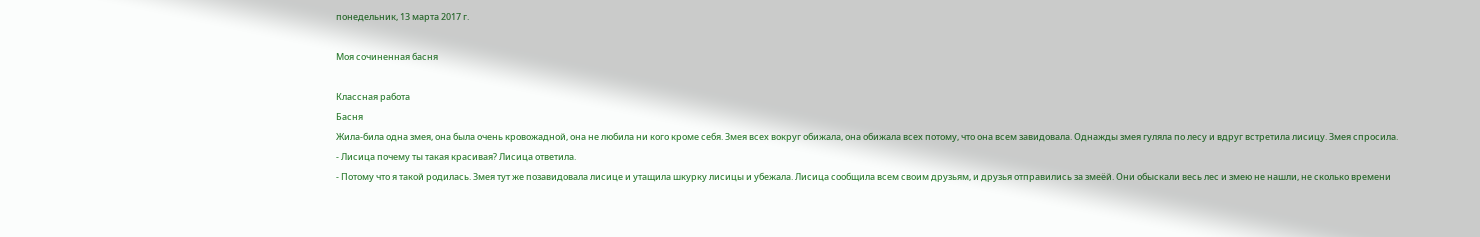понедельник, 13 марта 2017 г.

Моя сочиненная басня

Классная работа
Басня
Жила-била одна змея, она была очень кровожадной, она не любила ни кого кроме себя. Змея всех вокруг обижала, она обижала всех потому, что она всем завидовала. Однажды змея гуляла по лесу и вдруг встретила лисицу. Змея спросила.
- Лисица почему ты такая красивая? Лисица ответила.
- Потому что я такой родилась. Змея тут же позавидовала лисице и утащила шкурку лисицы и убежала. Лисица сообщила всем своим друзьям, и друзья отправились за змеёй. Они обыскали весь лес и змею не нашли, не сколько времени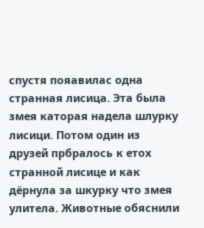спустя пояавилас одна странная лисица. Эта была змея каторая надела шлурку лисици. Потом один из друзей прбралось к етох странной лисице и как дёрнула за шкурку что змея улитела. Животные обяснили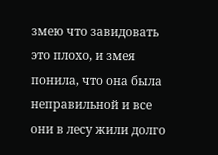змею что завидовать это плохо, и змея понила, что она была неправильной и все они в лесу жили долго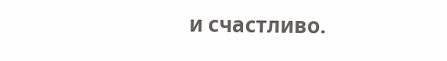и счастливо.